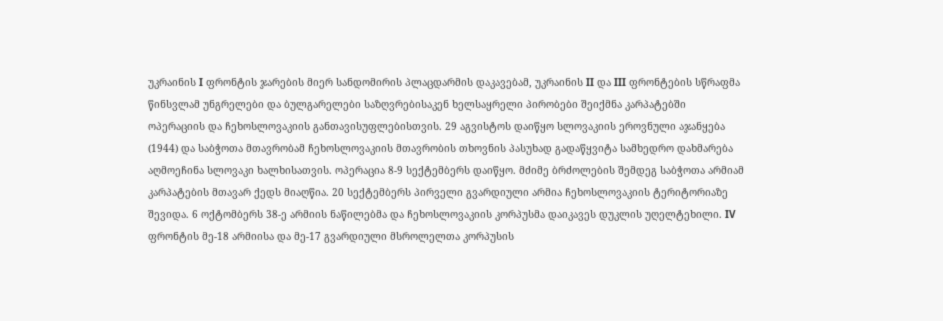უკრაინის I ფრონტის ჯარების მიერ სანდომირის პლაცდარმის დაკავებამ, უკრაინის II და III ფრონტების სწრაფმა წინსვლამ უნგრელები და ბულგარელები საზღვრებისაკენ ხელსაყრელი პირობები შეიქმნა კარპატებში ოპერაციის და ჩეხოსლოვაკიის განთავისუფლებისთვის. 29 აგვისტოს დაიწყო სლოვაკიის ეროვნული აჯანყება (1944) და საბჭოთა მთავრობამ ჩეხოსლოვაკიის მთავრობის თხოვნის პასუხად გადაწყვიტა სამხედრო დახმარება აღმოეჩინა სლოვაკი ხალხისათვის. ოპერაცია 8-9 სექტემბერს დაიწყო. მძიმე ბრძოლების შემდეგ საბჭოთა არმიამ კარპატების მთავარ ქედს მიაღწია. 20 სექტემბერს პირველი გვარდიული არმია ჩეხოსლოვაკიის ტერიტორიაზე შევიდა. 6 ოქტომბერს 38-ე არმიის ნაწილებმა და ჩეხოსლოვაკიის კორპუსმა დაიკავეს დუკლის უღელტეხილი. IV ფრონტის მე-18 არმიისა და მე-17 გვარდიული მსროლელთა კორპუსის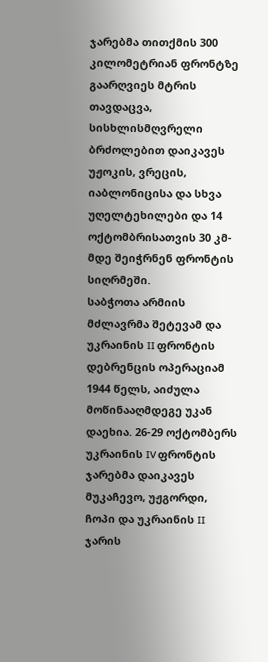ჯარებმა თითქმის 300 კილომეტრიან ფრონტზე გაარღვიეს მტრის თავდაცვა, სისხლისმღვრელი ბრძოლებით დაიკავეს უჟოკის, ვრეცის, იაბლონიცისა და სხვა უღელტეხილები და 14 ოქტომბრისათვის 30 კმ-მდე შეიჭრნენ ფრონტის სიღრმეში.
საბჭოთა არმიის მძლავრმა შეტევამ და უკრაინის II ფრონტის დებრენცის ოპერაციამ 1944 წელს, აიძულა მოწინააღმდეგე უკან დაეხია. 26-29 ოქტომბერს უკრაინის IV ფრონტის ჯარებმა დაიკავეს მუკაჩევო, უჟგორდი, ჩოპი და უკრაინის II ჯარის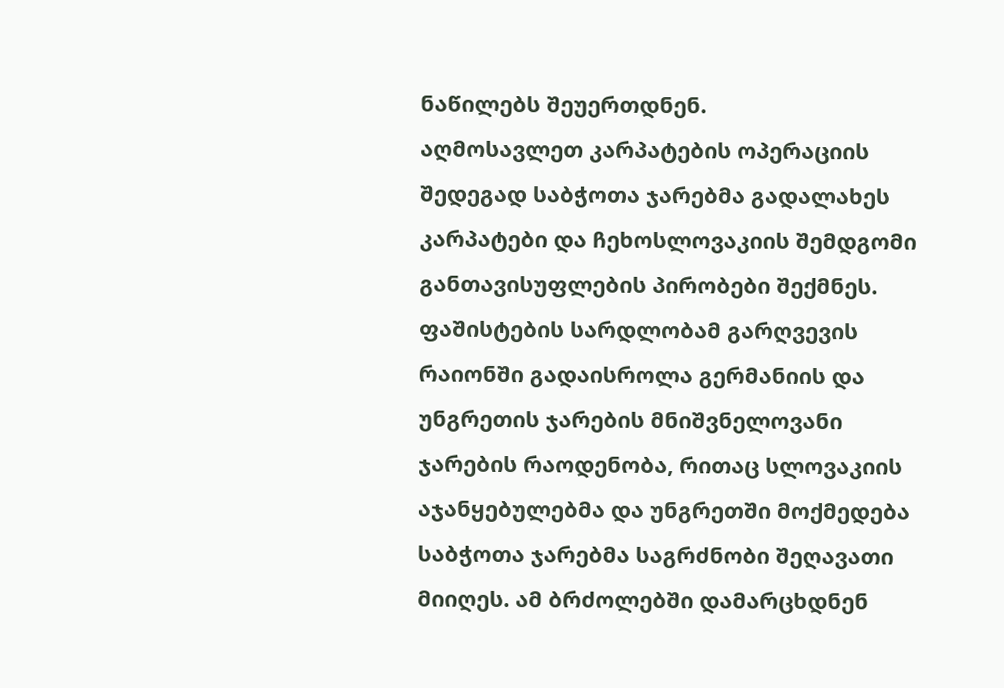ნაწილებს შეუერთდნენ.
აღმოსავლეთ კარპატების ოპერაციის შედეგად საბჭოთა ჯარებმა გადალახეს კარპატები და ჩეხოსლოვაკიის შემდგომი განთავისუფლების პირობები შექმნეს. ფაშისტების სარდლობამ გარღვევის რაიონში გადაისროლა გერმანიის და უნგრეთის ჯარების მნიშვნელოვანი ჯარების რაოდენობა, რითაც სლოვაკიის აჯანყებულებმა და უნგრეთში მოქმედება საბჭოთა ჯარებმა საგრძნობი შეღავათი მიიღეს. ამ ბრძოლებში დამარცხდნენ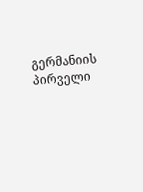გერმანიის პირველი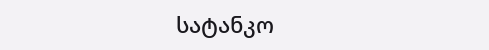სატანკო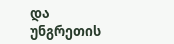და უნგრეთის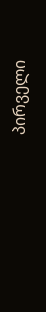პირველი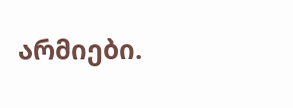არმიები.